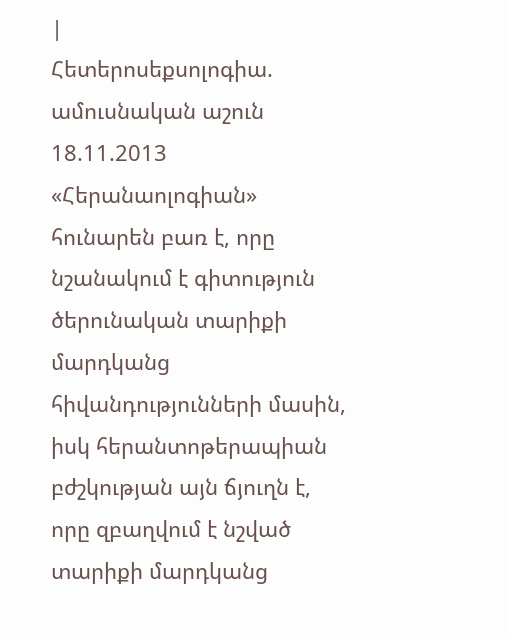|
Հետերոսեքսոլոգիա. ամուսնական աշուն
18.11.2013
«Հերանաոլոգիան» հունարեն բառ է, որը նշանակում է գիտություն ծերունական տարիքի մարդկանց հիվանդությունների մասին, իսկ հերանտոթերապիան բժշկության այն ճյուղն է, որը զբաղվում է նշված տարիքի մարդկանց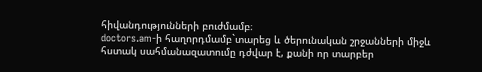հիվանդությունների բուժմամբ։
doctors.am-ի հաղորդմամբ`տարեց և ծերունական շրջանների միջև հստակ սահմանազատումը դժվար է, քանի որ տարբեր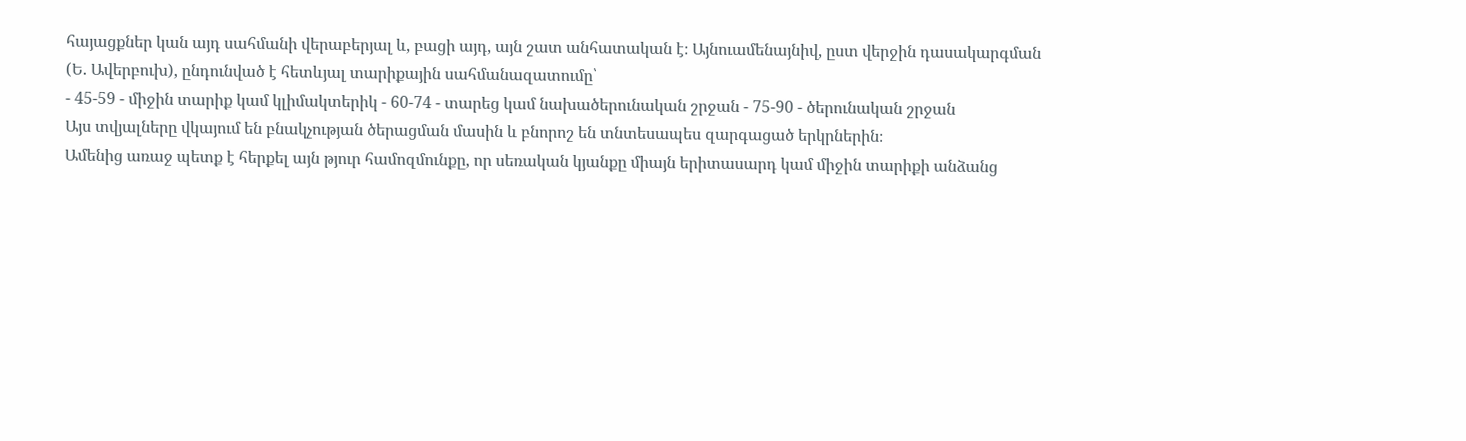հայացքներ կան այդ սահմանի վերաբերյալ և, բացի այդ, այն շատ անհատական է։ Այնուամենայնիվ, ըստ վերջին դասակարգման (Ե. Ավերբուխ), ընդունված է հետևյալ տարիքային սահմանազատումը՝
- 45-59 - միջին տարիք կամ կլիմակտերիկ - 60-74 - տարեց կամ նախածերունական շրջան - 75-90 - ծերունական շրջան
Այս տվյալները վկայում են բնակչության ծերացման մասին և բնորոշ են տնտեսապես զարգացած երկրներին։
Ամենից առաջ պետք է հերքել այն թյուր համոզմունքը, որ սեռական կյանքը միայն երիտասարդ կամ միջին տարիքի անձանց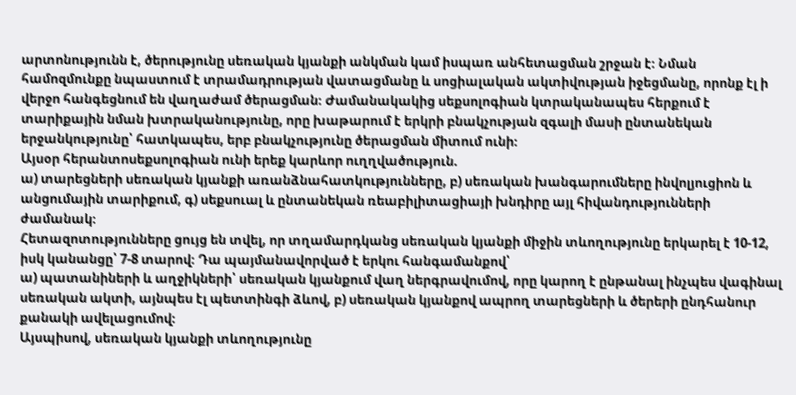արտոնությունն է, ծերությունը սեռական կյանքի անկման կամ իսպառ անհետացման շրջան է։ Նման համոզմունքը նպաստում է տրամադրության վատացմանը և սոցիալական ակտիվության իջեցմանը, որոնք էլ ի վերջո հանգեցնում են վաղաժամ ծերացման։ Ժամանակակից սեքսոլոգիան կտրականապես հերքում է տարիքային նման խտրականությունը, որը խաթարում է երկրի բնակչության զգալի մասի ընտանեկան երջանկությունը՝ հատկապես, երբ բնակչությունը ծերացման միտում ունի։
Այսօր հերանտոսեքսոլոգիան ունի երեք կարևոր ուղղվածություն.
ա) տարեցների սեռական կյանքի առանձնահատկությունները, բ) սեռական խանգարումները ինվոլյուցիոն և անցումային տարիքում, գ) սեքսուալ և ընտանեկան ռեաբիլիտացիայի խնդիրը այլ հիվանդությունների ժամանակ։
Հետազոտությունները ցույց են տվել, որ տղամարդկանց սեռական կյանքի միջին տևողությունը երկարել է 10-12, իսկ կանանցը՝ 7-8 տարով։ Դա պայմանավորված է երկու հանգամանքով՝
ա) պատանիների և աղջիկների՝ սեռական կյանքում վաղ ներգրավումով, որը կարող է ընթանալ ինչպես վագինալ սեռական ակտի, այնպես էլ պետտինգի ձևով, բ) սեռական կյանքով ապրող տարեցների և ծերերի ընդհանուր քանակի ավելացումով։
Այսպիսով, սեռական կյանքի տևողությունը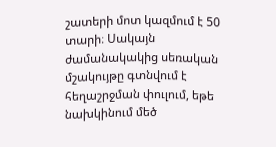շատերի մոտ կազմում է 50 տարի։ Սակայն ժամանակակից սեռական մշակույթը գտնվում է հեղաշրջման փուլում, եթե նախկինում մեծ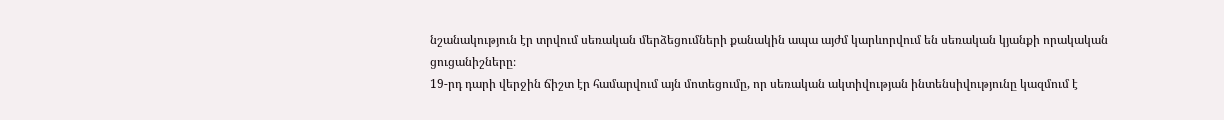նշանակություն էր տրվում սեռական մերձեցումների քանակին ապա այժմ կարևորվում են սեռական կյանքի որակական ցուցանիշները։
19-րդ դարի վերջին ճիշտ էր համարվում այն մոտեցումը, որ սեռական ակտիվության ինտենսիվությունը կազմում է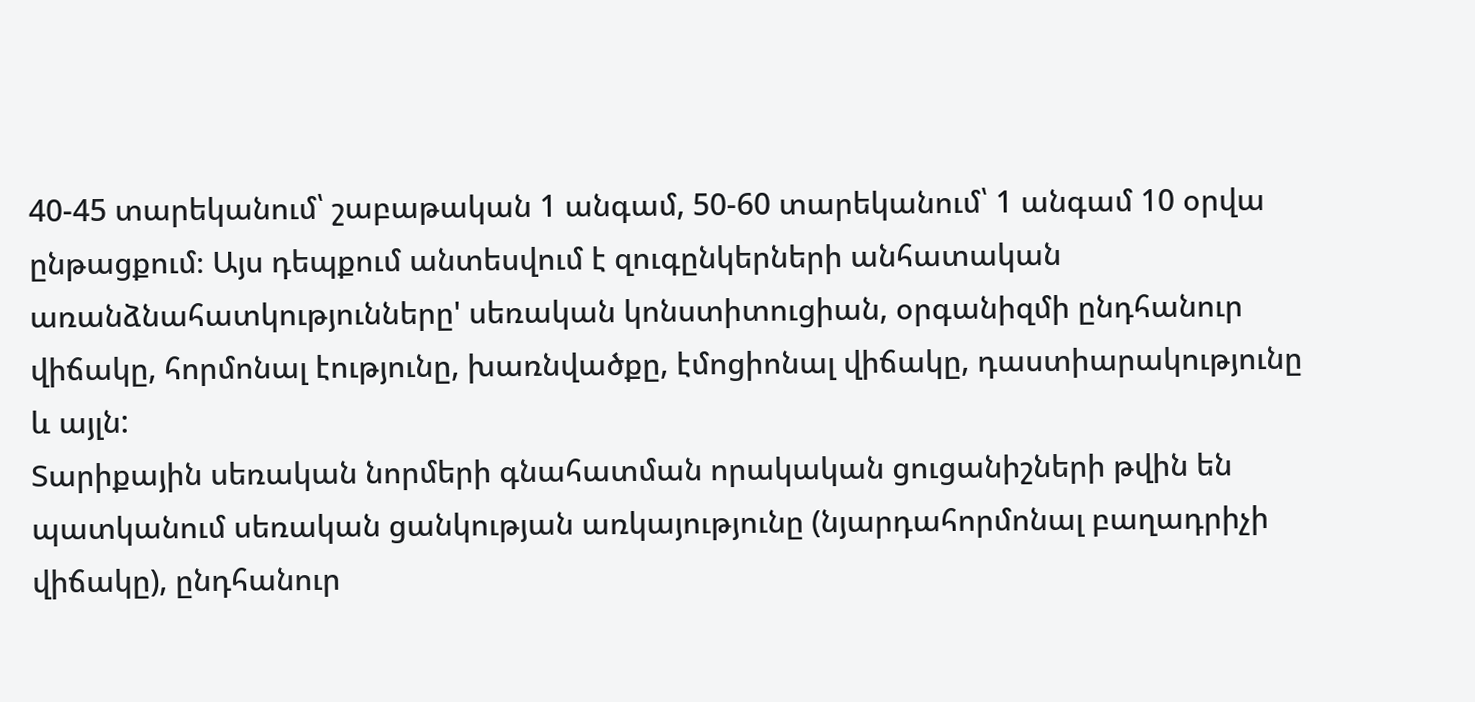40-45 տարեկանում՝ շաբաթական 1 անգամ, 50-60 տարեկանում՝ 1 անգամ 10 օրվա ընթացքում։ Այս դեպքում անտեսվում է զուգընկերների անհատական առանձնահատկությունները' սեռական կոնստիտուցիան, օրգանիզմի ընդհանուր վիճակը, հորմոնալ էությունը, խառնվածքը, էմոցիոնալ վիճակը, դաստիարակությունը և այլն:
Տարիքային սեռական նորմերի գնահատման որակական ցուցանիշների թվին են պատկանում սեռական ցանկության առկայությունը (նյարդահորմոնալ բաղադրիչի վիճակը), ընդհանուր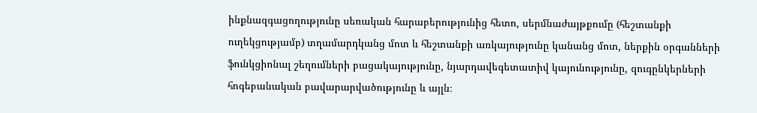ինքնազգացողությունը սեռական հարաբերությունից հետո, սերմնաժայթքումը (հեշտանքի ուղեկցությամբ) տղամարդկանց մոտ և հեշտանքի առկայությունը կանանց մոտ, ներքին օրգանների ֆունկցիոնալ շեղումների բացակայությունը, նյարդավեգետատիվ կայունությունը, զուգընկերների հոգեբանական բավարարվածությունը և այլն։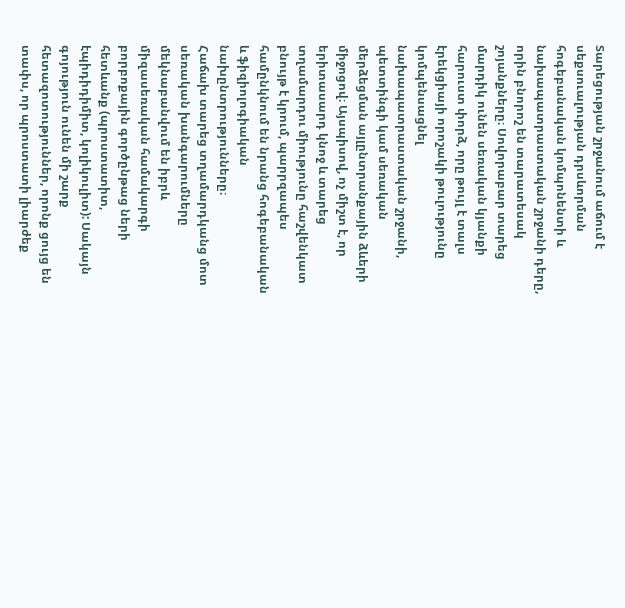Տարեցության շրջանում աճում է սեքսուալության դրսևորման հոգեբանական կոմպոնենտի և նախապատրաստական շրջանի դերը, որին բնորոշ են տարատեսակ շոյանքները։ Սովորաբար տարեց մարդիկ ունեն սեռական կյանքի հարուստ փորձ, որը թույլ է տալս էրեկցիայի որոշակի թուլությունը կոմպենսացնել նախապատրաստական շրջանի, պետտինգի կամ սեռական մերձեցման այլընտրանքային ձևերի միջոցով։ Այսպիսով, ոչ միշտ է, որ երիտասարդ կնոջ և տարեց տղամարդու միությունը հաշվենկատ բնույթ է կրում, պարրզապես համընկնում են նրանց հոգեբանական և ֆիզիոլոգիական նախընտրությունները։
Հաճախ տարեց տղամարդկանց մոտ սեռական խանգարումները մեկնաբանվում են իբրև միզասեռական համակարգի բորբոքային գործընթաց ների հետևանք (պրոստատիտ, էպիդիդիմիտ, կոլիկուլիտ): Սակայն գոյություն ունեն մի շարք հետազոտություններ, որոնք ցույց են տափս, որ պրոստատի լիարժեք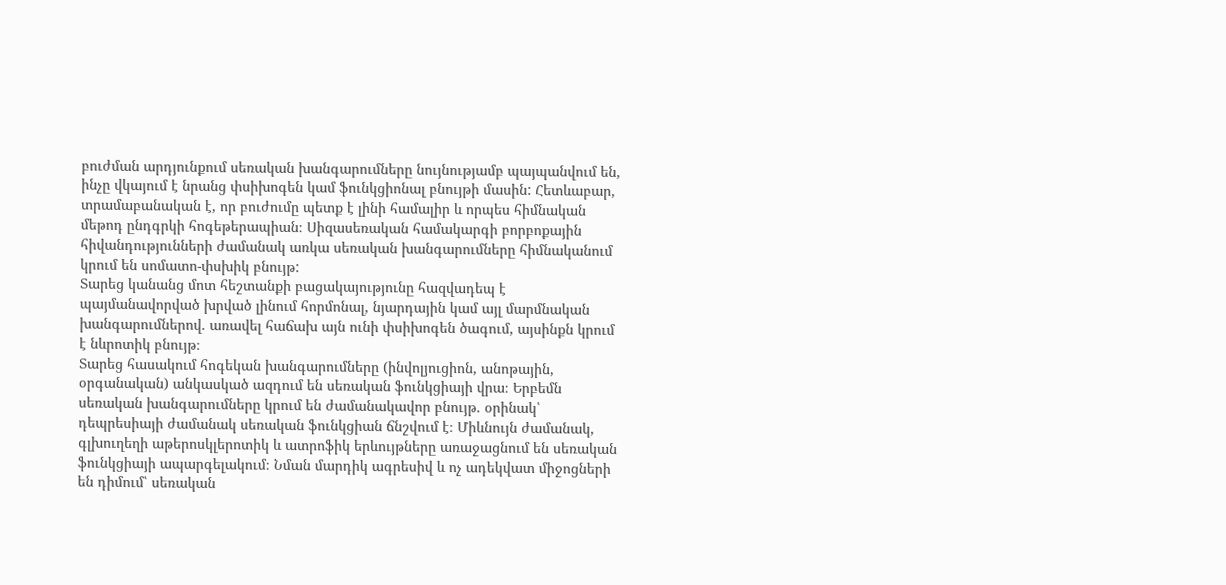բուժման արդյունքում սեռական խանգարումները նույնությամբ պայպանվում են, ինչը վկայում է նրանց փսիխոգեն կամ ֆունկցիոնալ բնույթի մասին: Հետևաբար, տրամաբանական է, որ բուժումը պետք է լինի համալիր և որպես հիմնական մեթոդ ընդգրկի հոգեթերապիան։ Սիզասեռական համակարգի բորբոքային հիվանդությունների ժամանակ առկա սեռական խանգարումները հիմնականում կրում են սոմատո-փսխիկ բնույթ:
Տարեց կանանց մոտ հեշտանքի բացակայությունը հազվադեպ է պայմանավորված խրված լինում հորմոնալ, նյարդային կամ այլ մարմնական խանգարումներով. առավել հաճախ այն ունի փսիխոգեն ծագում, այսինքն կրում է նևրոտիկ բնույթ։
Տարեց հասակում հոգեկան խանգարումները (ինվոլյուցիոն, անոթային, օրգանական) անկասկած ազդում են սեռական ֆունկցիայի վրա։ Երբեմն սեռական խանգարումները կրում են ժամանակավոր բնույթ. օրինակ՝ դեպրեսիայի ժամանակ սեռական ֆունկցիան ճնշվում է։ Միևնույն ժամանակ, գլխուղեղի աթերոսկլերոտիկ և ատրոֆիկ երևույթները առաջացնում են սեռական ֆունկցիայի ապարգելակում։ Նման մարդիկ ագրեսիվ և ոչ ադեկվատ միջոցների են դիմում՝ սեռական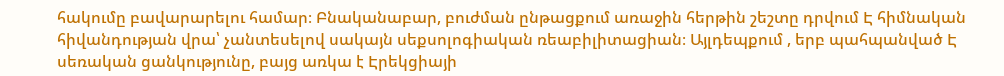հակումը բավարարելու համար։ Բնականաբար, բուժման ընթացքում առաջին հերթին շեշտը դրվում Է հիմնական հիվանդության վրա՝ չանտեսելով սակայն սեքսոլոգիական ռեաբիլիտացիան։ Այլդեպքում , երբ պահպանված Է սեռական ցանկությունը, բայց առկա է Էրեկցիայի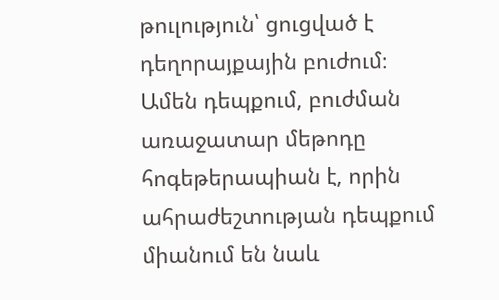թուլություն՝ ցուցված է դեղորայքային բուժում։
Ամեն դեպքում, բուժման առաջատար մեթոդը հոգեթերապիան է, որին ահրաժեշտության դեպքում միանում են նաև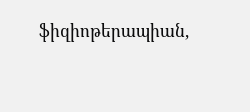ֆիզիոթերապիան,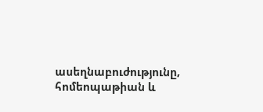ասեղնաբուժությունը, հոմեոպաթիան և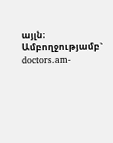այլն։
Ամբողջությամբ` doctors.am-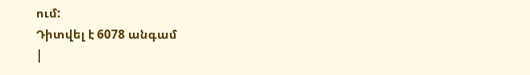ում:
Դիտվել է 6078 անգամ
|